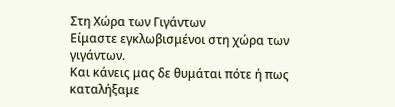Στη Χώρα των Γιγάντων
Είμαστε εγκλωβισμένοι στη χώρα των γιγάντων.
Και κάνεις μας δε θυμάται πότε ή πως καταλήξαμε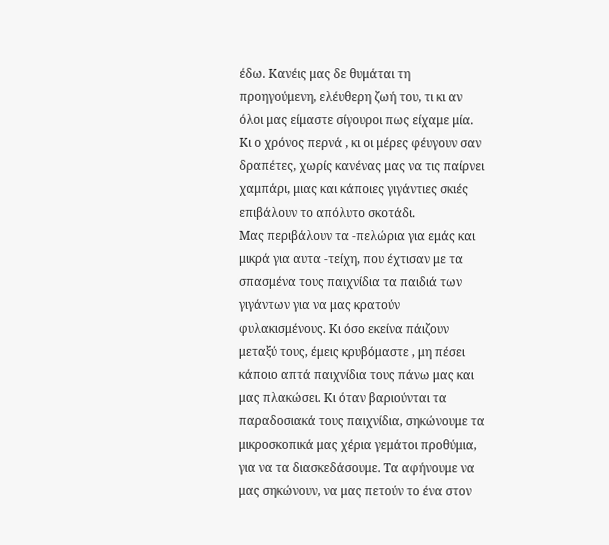έδω. Κανέις μας δε θυμάται τη προηγούμενη, ελέυθερη ζωή του, τι κι αν όλοι μας είμαστε σίγουροι πως είχαμε μία. Κι ο χρόνος περνά , κι οι μέρες φέυγουν σαν δραπέτες, χωρίς κανένας μας να τις παίρνει χαμπάρι, μιας και κάποιες γιγάντιες σκιές επιβάλουν το απόλυτο σκοτάδι.
Μας περιβάλουν τα -πελώρια για εμάς και μικρά για αυτα -τείχη, που έχτισαν με τα σπασμένα τους παιχνίδια τα παιδιά των γιγάντων για να μας κρατούν φυλακισμένους. Κι όσο εκείνα πάιζουν μεταξύ τους, έμεις κρυβόμαστε , μη πέσει κάποιο απτά παιχνίδια τους πάνω μας και μας πλακώσει. Κι όταν βαριούνται τα παραδοσιακά τους παιχνίδια, σηκώνουμε τα μικροσκοπικά μας χέρια γεμάτοι προθύμια, για να τα διασκεδάσουμε. Τα αφήνουμε να μας σηκώνουν, να μας πετούν το ένα στον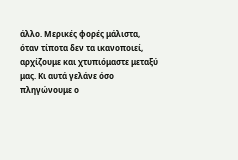άλλο. Μερικές φορές μάλιστα, όταν τίποτα δεν τα ικανοποιεί, αρχίζουμε και χτυπιόμαστε μεταξύ μας. Κι αυτά γελάνε όσο πληγώνουμε ο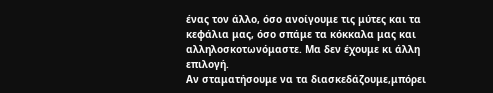ένας τον άλλο, όσο ανοίγουμε τις μύτες και τα κεφάλια μας, όσο σπάμε τα κόκκαλα μας και αλληλοσκοτωνόμαστε. Μα δεν έχουμε κι άλλη επιλογή.
Αν σταματήσουμε να τα διασκεδάζουμε,μπόρει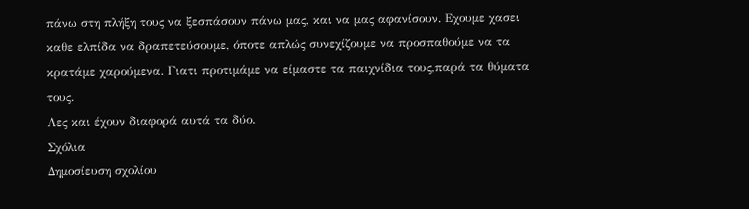πάνω στη πλήξη τους να ξεσπάσουν πάνω μας, και να μας αφανίσουν. Εχουμε χασει καθε ελπίδα να δραπετεύσουμε, όποτε απλώς συνεχίζουμε να προσπαθούμε να τα κρατάμε χαρούμενα. Γιατι προτιμάμε να είμαστε τα παιχνίδια τους,παρά τα θύματα τους.
Λες και έχουν διαφορά αυτά τα δύο.
Σχόλια
Δημοσίευση σχολίου